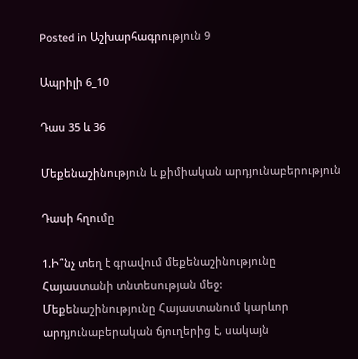Posted in Աշխարհագրություն 9

Ապրիլի 6_10

Դաս 35 և 36

Մեքենաշինություն և քիմիական արդյունաբերություն

Դասի հղումը

1.Ի՞նչ տեղ է գրավում մեքենաշինությունը Հայաստանի տնտեսության մեջ:
Մեքենաշինությունը Հայաստանում կարևոր արդյունաբերական ճյուղերից է, սակայն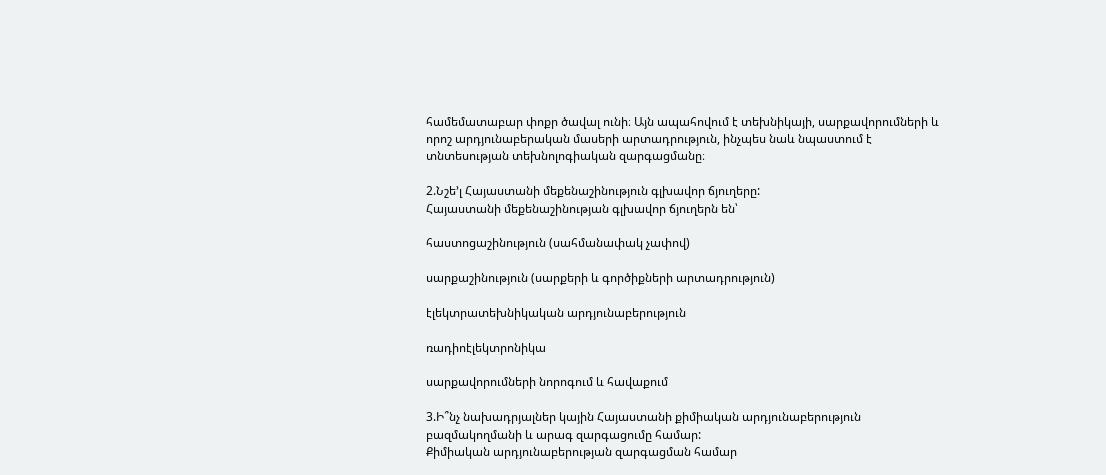համեմատաբար փոքր ծավալ ունի։ Այն ապահովում է տեխնիկայի, սարքավորումների և որոշ արդյունաբերական մասերի արտադրություն, ինչպես նաև նպաստում է տնտեսության տեխնոլոգիական զարգացմանը։

2.Նշե’լ Հայաստանի մեքենաշինություն գլխավոր ճյուղերը:
Հայաստանի մեքենաշինության գլխավոր ճյուղերն են՝

հաստոցաշինություն (սահմանափակ չափով)

սարքաշինություն (սարքերի և գործիքների արտադրություն)

էլեկտրատեխնիկական արդյունաբերություն

ռադիոէլեկտրոնիկա

սարքավորումների նորոգում և հավաքում

3.Ի՞նչ նախադրյալներ կային Հայաստանի քիմիական արդյունաբերություն բազմակողմանի և արագ զարգացումը համար:
Քիմիական արդյունաբերության զարգացման համար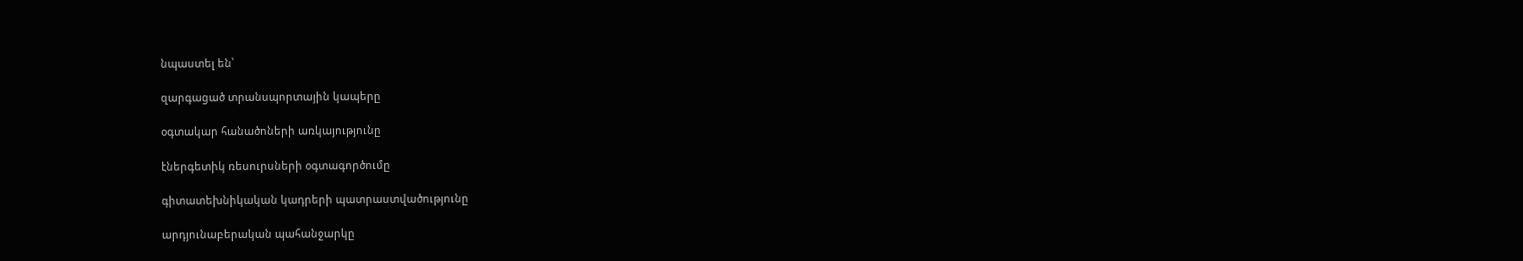նպաստել են՝

զարգացած տրանսպորտային կապերը

օգտակար հանածոների առկայությունը

էներգետիկ ռեսուրսների օգտագործումը

գիտատեխնիկական կադրերի պատրաստվածությունը

արդյունաբերական պահանջարկը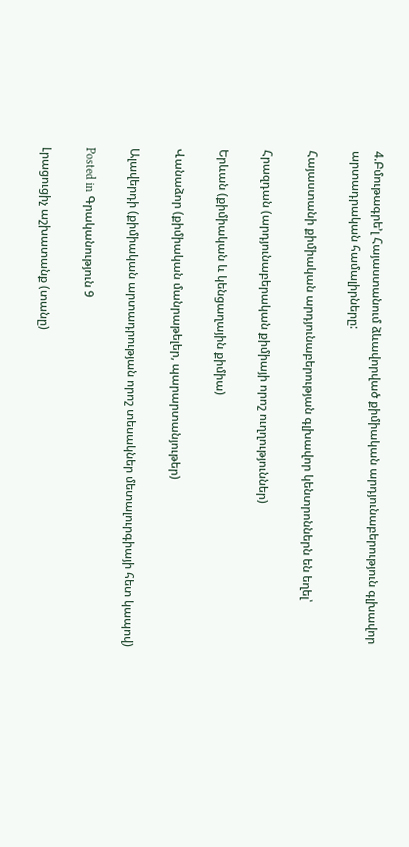4.Բմութագրե’լ Հայաստանում ձևավորված քիմիական արդյունաբերություն գլխավոր արտադրական համալիրները:

Հայաստանի քիմիական արդյունաբերության գլխավոր կենտրոններն են եղել՝

Հրազդան (արդյունաբերական քիմիայի որոշ ուղղություններ)

Երևան (քիմիական և կենցաղային քիմիա)

Վանաձոր (քիմիական մանրաթելեր, պարարտանյութեր)

Ալավերդի (քիմիական արտադրության որոշ տեսակներ մետալուրգիայի հետ կապով)

Posted in Գրականություն 9

Լրացուցիչ աշխատանք (տանը)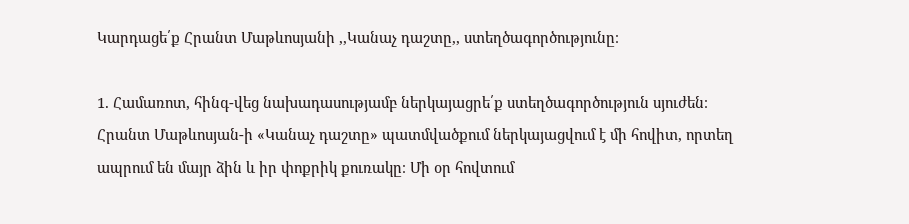Կարդացե՛ք Հրանտ Մաթևոսյանի ,,Կանաչ դաշտը,, ստեղծագործությունը։

1. Համառոտ, հինգ-վեց նախադասությամբ ներկայացրե՛ք ստեղծագործություն սյուժեն։
Հրանտ Մաթևոսյան-ի «Կանաչ դաշտը» պատմվածքում ներկայացվում է մի հովիտ, որտեղ ապրում են մայր ձին և իր փոքրիկ քուռակը։ Մի օր հովտում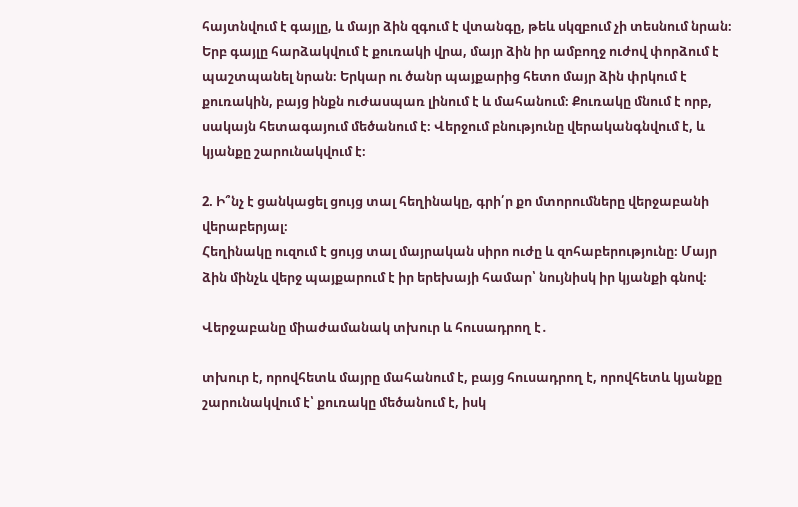հայտնվում է գայլը, և մայր ձին զգում է վտանգը, թեև սկզբում չի տեսնում նրան։ Երբ գայլը հարձակվում է քուռակի վրա, մայր ձին իր ամբողջ ուժով փորձում է պաշտպանել նրան։ Երկար ու ծանր պայքարից հետո մայր ձին փրկում է քուռակին, բայց ինքն ուժասպառ լինում է և մահանում։ Քուռակը մնում է որբ, սակայն հետագայում մեծանում է։ Վերջում բնությունը վերականգնվում է, և կյանքը շարունակվում է։

2. Ի՞նչ է ցանկացել ցույց տալ հեղինակը, գրի՛ր քո մտորումները վերջաբանի վերաբերյալ։
Հեղինակը ուզում է ցույց տալ մայրական սիրո ուժը և զոհաբերությունը։ Մայր ձին մինչև վերջ պայքարում է իր երեխայի համար՝ նույնիսկ իր կյանքի գնով։

Վերջաբանը միաժամանակ տխուր և հուսադրող է․

տխուր է, որովհետև մայրը մահանում է, բայց հուսադրող է, որովհետև կյանքը շարունակվում է՝ քուռակը մեծանում է, իսկ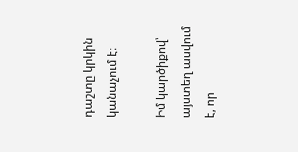դաշտը կրկին կանաչում է։

Իմ կարծիքով՝ այստեղ ասվում է, որ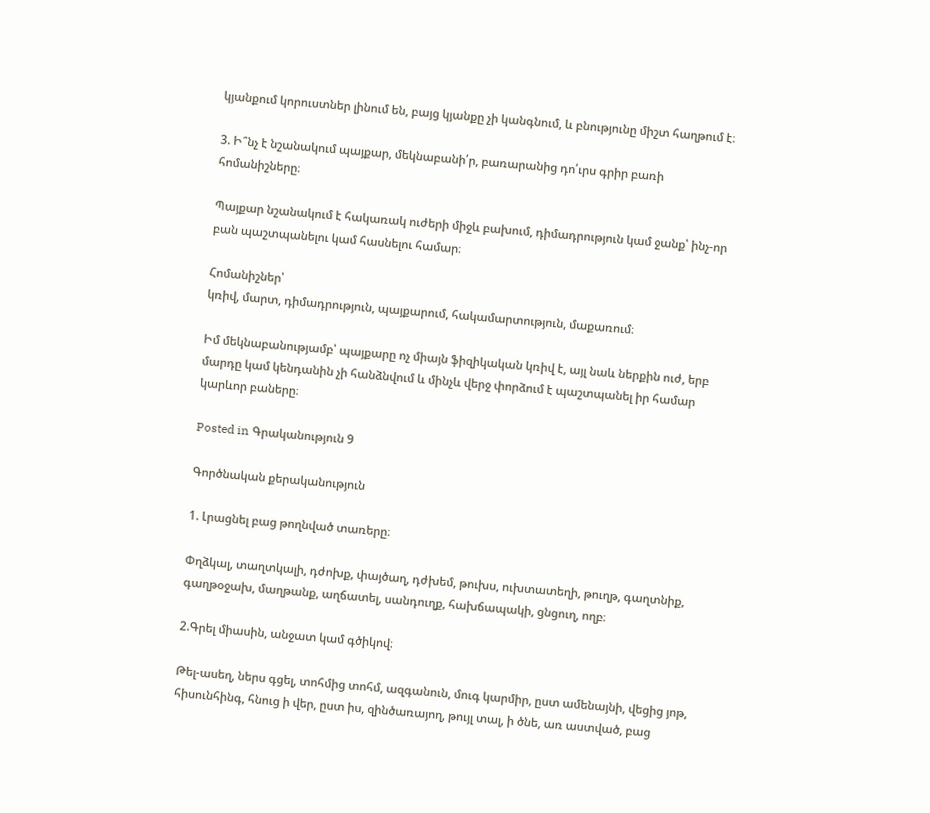կյանքում կորուստներ լինում են, բայց կյանքը չի կանգնում, և բնությունը միշտ հաղթում է։

3. Ի՞նչ է նշանակում պայքար, մեկնաբանի՛ր, բառարանից դո՛ւրս գրիր բառի հոմանիշները։

Պայքար նշանակում է հակառակ ուժերի միջև բախում, դիմադրություն կամ ջանք՝ ինչ-որ բան պաշտպանելու կամ հասնելու համար։

Հոմանիշներ՝
կռիվ, մարտ, դիմադրություն, պայքարում, հակամարտություն, մաքառում։

Իմ մեկնաբանությամբ՝ պայքարը ոչ միայն ֆիզիկական կռիվ է, այլ նաև ներքին ուժ, երբ մարդը կամ կենդանին չի հանձնվում և մինչև վերջ փորձում է պաշտպանել իր համար կարևոր բաները։

Posted in Գրականություն 9

Գործնական քերականություն

1. Լրացնել բաց թողնված տառերը։

Փղձկալ, տաղտկալի, դժոխք, փայծաղ, դժխեմ, թուխս, ուխտատեղի, թուղթ, գաղտնիք, գաղթօջախ, մաղթանք, աղճատել, սանդուղք, հախճապակի, ցնցուղ, ողբ։

2.Գրել միասին, անջատ կամ գծիկով։

Թել-ասեղ, ներս գցել, տոհմից տոհմ, ազգանուն, մուգ կարմիր, ըստ ամենայնի, վեցից յոթ, հիսունհինգ, հնուց ի վեր, ըստ իս, զինծառայող, թույլ տալ, ի ծնե, առ աստված, բաց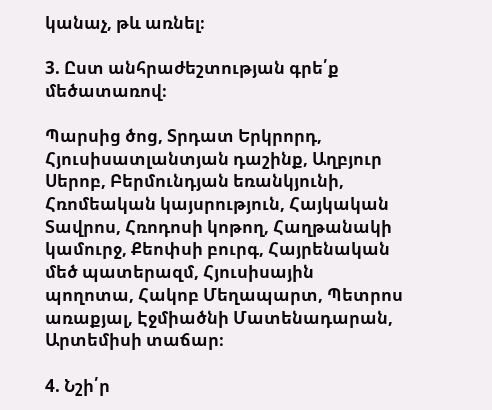կանաչ, թև առնել։

3. Ըստ անհրաժեշտության գրե՛ք մեծատառով։

Պարսից ծոց, Տրդատ Երկրորդ, Հյուսիսատլանտյան դաշինք, Աղբյուր Սերոբ, Բերմունդյան եռանկյունի, Հռոմեական կայսրություն, Հայկական Տավրոս, Հռոդոսի կոթող, Հաղթանակի կամուրջ, Քեոփսի բուրգ, Հայրենական մեծ պատերազմ, Հյուսիսային պողոտա, Հակոբ Մեղապարտ, Պետրոս առաքյալ, Էջմիածնի Մատենադարան, Արտեմիսի տաճար։

4. Նշի՛ր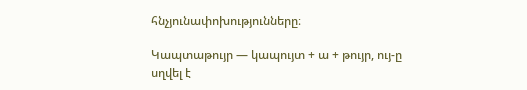հնչյունափոխությունները։

Կապտաթույր — կապույտ + ա + թույր, ույ-ը սղվել է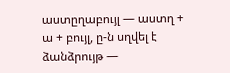աստըղաբույլ — աստղ + ա + բույլ, ը-ն սղվել է
ձանձրույթ —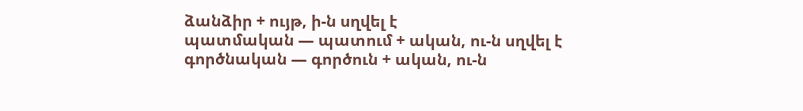ձանձիր + ույթ, ի-ն սղվել է
պատմական — պատում + ական, ու-ն սղվել է
գործնական — գործուն + ական, ու-ն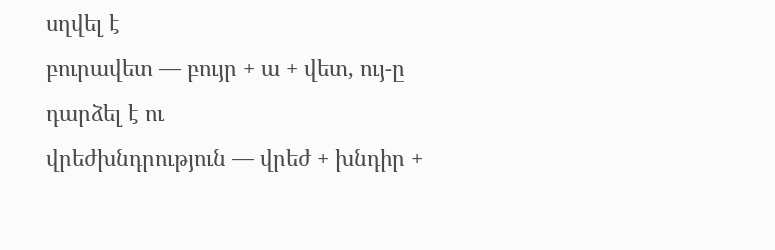սղվել է
բուրավետ — բույր + ա + վետ, ույ-ը դարձել է ու
վրեժխնդրություն — վրեժ + խնդիր +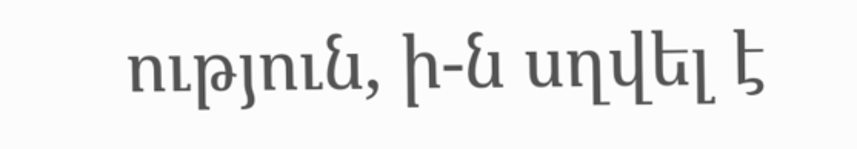ություն, ի-ն սղվել է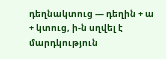դեղնակտուց — դեղին + ա + կտուց, ի-ն սղվել է
մարդկություն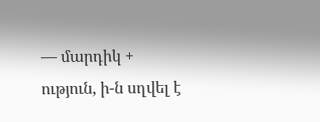— մարդիկ + ություն, ի-ն սղվել է